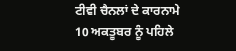ਟੀਵੀ ਚੈਨਲਾਂ ਦੇ ਕਾਰਨਾਮੇ
10 ਅਕਤੂਬਰ ਨੂੰ ਪਹਿਲੇ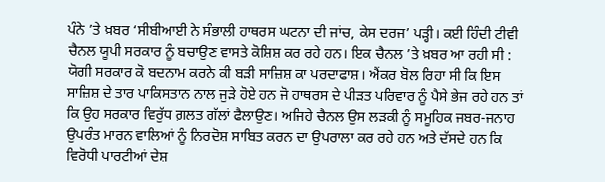ਪੰਨੇ ’ਤੇ ਖ਼ਬਰ ‘ਸੀਬੀਆਈ ਨੇ ਸੰਭਾਲੀ ਹਾਥਰਸ ਘਟਨਾ ਦੀ ਜਾਂਚ, ਕੇਸ ਦਰਜ’ ਪੜ੍ਹੀ। ਕਈ ਹਿੰਦੀ ਟੀਵੀ ਚੈਨਲ ਯੂਪੀ ਸਰਕਾਰ ਨੂੰ ਬਚਾਉਣ ਵਾਸਤੇ ਕੋਸ਼ਿਸ਼ ਕਰ ਰਹੇ ਹਨ। ਇਕ ਚੈਨਲ ’ਤੇ ਖ਼ਬਰ ਆ ਰਹੀ ਸੀ : ਯੋਗੀ ਸਰਕਾਰ ਕੋ ਬਦਨਾਮ ਕਰਨੇ ਕੀ ਬੜੀ ਸਾਜ਼ਿਸ਼ ਕਾ ਪਰਦਾਫਾਸ਼। ਐਂਕਰ ਬੋਲ ਰਿਹਾ ਸੀ ਕਿ ਇਸ ਸਾਜ਼ਿਸ਼ ਦੇ ਤਾਰ ਪਾਕਿਸਤਾਨ ਨਾਲ ਜੁੜੇ ਹੋਏ ਹਨ ਜੋ ਹਾਥਰਸ ਦੇ ਪੀੜਤ ਪਰਿਵਾਰ ਨੂੰ ਪੈਸੇ ਭੇਜ ਰਹੇ ਹਨ ਤਾਂ ਕਿ ਉਹ ਸਰਕਾਰ ਵਿਰੁੱਧ ਗ਼ਲਤ ਗੱਲਾਂ ਫੈਲਾਉਣ। ਅਜਿਹੇ ਚੈਨਲ ਉਸ ਲੜਕੀ ਨੂੰ ਸਮੂਹਿਕ ਜਬਰ-ਜਨਾਹ ਉਪਰੰਤ ਮਾਰਨ ਵਾਲਿਆਂ ਨੂੰ ਨਿਰਦੋਸ਼ ਸਾਬਿਤ ਕਰਨ ਦਾ ਉਪਰਾਲਾ ਕਰ ਰਹੇ ਹਨ ਅਤੇ ਦੱਸਦੇ ਹਨ ਕਿ ਵਿਰੋਧੀ ਪਾਰਟੀਆਂ ਦੇਸ਼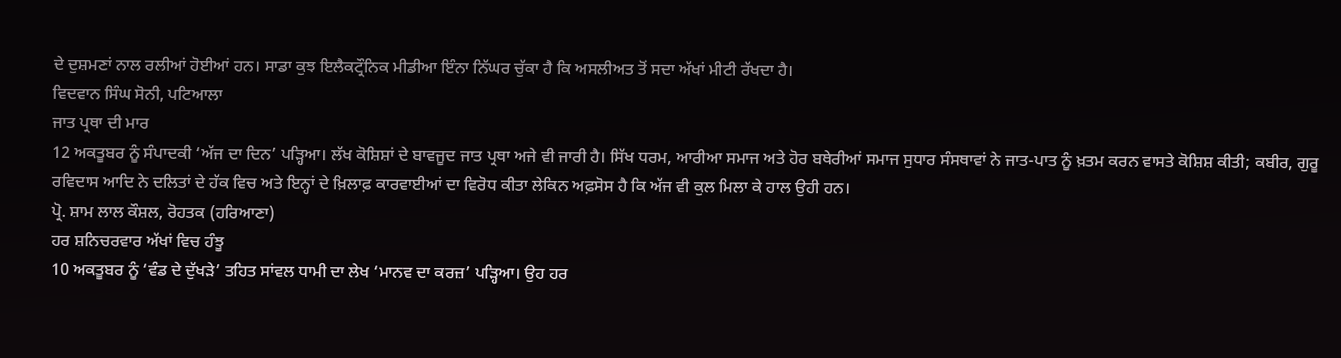ਦੇ ਦੁਸ਼ਮਣਾਂ ਨਾਲ ਰਲੀਆਂ ਹੋਈਆਂ ਹਨ। ਸਾਡਾ ਕੁਝ ਇਲੈਕਟ੍ਰੌਨਿਕ ਮੀਡੀਆ ਇੰਨਾ ਨਿੱਘਰ ਚੁੱਕਾ ਹੈ ਕਿ ਅਸਲੀਅਤ ਤੋਂ ਸਦਾ ਅੱਖਾਂ ਮੀਟੀ ਰੱਖਦਾ ਹੈ।
ਵਿਦਵਾਨ ਸਿੰਘ ਸੋਨੀ, ਪਟਿਆਲਾ
ਜਾਤ ਪ੍ਰਥਾ ਦੀ ਮਾਰ
12 ਅਕਤੂਬਰ ਨੂੰ ਸੰਪਾਦਕੀ ‘ਅੱਜ ਦਾ ਦਿਨ’ ਪੜ੍ਹਿਆ। ਲੱਖ ਕੋਸ਼ਿਸ਼ਾਂ ਦੇ ਬਾਵਜੂਦ ਜਾਤ ਪ੍ਰਥਾ ਅਜੇ ਵੀ ਜਾਰੀ ਹੈ। ਸਿੱਖ ਧਰਮ, ਆਰੀਆ ਸਮਾਜ ਅਤੇ ਹੋਰ ਬਥੇਰੀਆਂ ਸਮਾਜ ਸੁਧਾਰ ਸੰਸਥਾਵਾਂ ਨੇ ਜਾਤ-ਪਾਤ ਨੂੰ ਖ਼ਤਮ ਕਰਨ ਵਾਸਤੇ ਕੋਸ਼ਿਸ਼ ਕੀਤੀ; ਕਬੀਰ, ਗੁਰੂ ਰਵਿਦਾਸ ਆਦਿ ਨੇ ਦਲਿਤਾਂ ਦੇ ਹੱਕ ਵਿਚ ਅਤੇ ਇਨ੍ਹਾਂ ਦੇ ਖ਼ਿਲਾਫ਼ ਕਾਰਵਾਈਆਂ ਦਾ ਵਿਰੋਧ ਕੀਤਾ ਲੇਕਿਨ ਅਫ਼ਸੋਸ ਹੈ ਕਿ ਅੱਜ ਵੀ ਕੁਲ ਮਿਲਾ ਕੇ ਹਾਲ ਉਹੀ ਹਨ।
ਪ੍ਰੋ. ਸ਼ਾਮ ਲਾਲ ਕੌਸ਼ਲ, ਰੋਹਤਕ (ਹਰਿਆਣਾ)
ਹਰ ਸ਼ਨਿਚਰਵਾਰ ਅੱਖਾਂ ਵਿਚ ਹੰਝੂ
10 ਅਕਤੂਬਰ ਨੂੰ ‘ਵੰਡ ਦੇ ਦੁੱਖੜੇ’ ਤਹਿਤ ਸਾਂਵਲ ਧਾਮੀ ਦਾ ਲੇਖ ‘ਮਾਨਵ ਦਾ ਕਰਜ਼’ ਪੜ੍ਹਿਆ। ਉਹ ਹਰ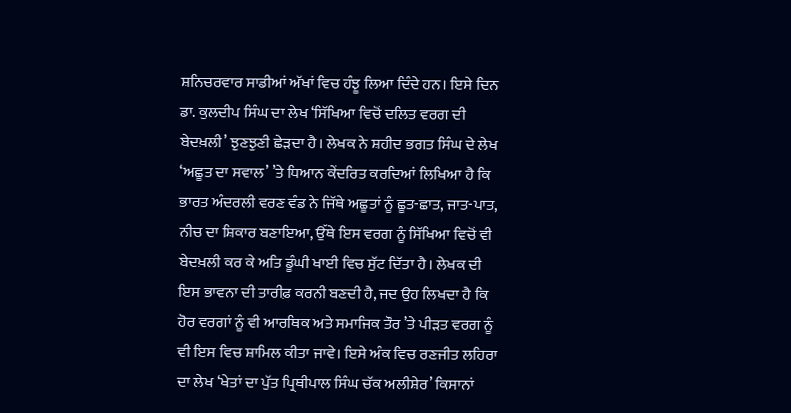ਸ਼ਨਿਚਰਵਾਰ ਸਾਡੀਆਂ ਅੱਖਾਂ ਵਿਚ ਹੰਝੂ ਲਿਆ ਦਿੰਦੇ ਹਨ। ਇਸੇ ਦਿਨ ਡਾ. ਕੁਲਦੀਪ ਸਿੰਘ ਦਾ ਲੇਖ ‘ਸਿੱਖਿਆ ਵਿਚੋਂ ਦਲਿਤ ਵਰਗ ਦੀ ਬੇਦਖ਼ਲੀ’ ਝੁਣਝੁਣੀ ਛੇੜਦਾ ਹੈ। ਲੇਖਕ ਨੇ ਸ਼ਹੀਦ ਭਗਤ ਸਿੰਘ ਦੇ ਲੇਖ ‘ਅਛੂਤ ਦਾ ਸਵਾਲ’ ’ਤੇ ਧਿਆਨ ਕੇਂਦਰਿਤ ਕਰਦਿਆਂ ਲਿਖਿਆ ਹੈ ਕਿ ਭਾਰਤ ਅੰਦਰਲੀ ਵਰਣ ਵੰਡ ਨੇ ਜਿੱਥੇ ਅਛੂਤਾਂ ਨੂੰ ਛੂਤ-ਛਾਤ, ਜਾਤ-ਪਾਤ, ਨੀਚ ਦਾ ਸ਼ਿਕਾਰ ਬਣਾਇਆ, ਉੱਥੇ ਇਸ ਵਰਗ ਨੂੰ ਸਿੱਖਿਆ ਵਿਚੋਂ ਵੀ ਬੇਦਖ਼ਲੀ ਕਰ ਕੇ ਅਤਿ ਡੂੰਘੀ ਖਾਈ ਵਿਚ ਸੁੱਟ ਦਿੱਤਾ ਹੈ। ਲੇਖਕ ਦੀ ਇਸ ਭਾਵਨਾ ਦੀ ਤਾਰੀਫ਼ ਕਰਨੀ ਬਣਦੀ ਹੈ, ਜਦ ਉਹ ਲਿਖਦਾ ਹੈ ਕਿ ਹੋਰ ਵਰਗਾਂ ਨੂੰ ਵੀ ਆਰਥਿਕ ਅਤੇ ਸਮਾਜਿਕ ਤੌਰ ’ਤੇ ਪੀੜਤ ਵਰਗ ਨੂੰ ਵੀ ਇਸ ਵਿਚ ਸ਼ਾਮਿਲ ਕੀਤਾ ਜਾਵੇ। ਇਸੇ ਅੰਕ ਵਿਚ ਰਣਜੀਤ ਲਹਿਰਾ ਦਾ ਲੇਖ ‘ਖੇਤਾਂ ਦਾ ਪੁੱਤ ਪ੍ਰਿਥੀਪਾਲ ਸਿੰਘ ਚੱਕ ਅਲੀਸ਼ੇਰ’ ਕਿਸਾਨਾਂ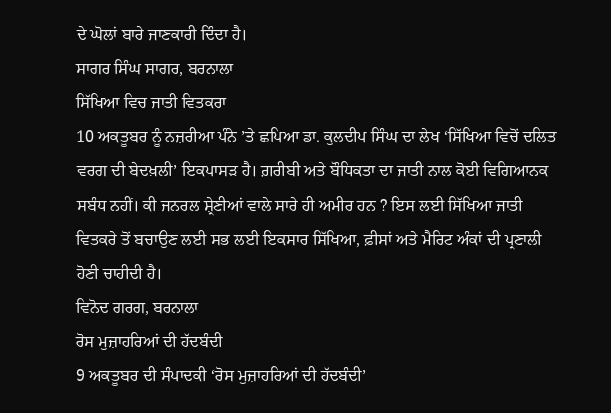ਦੇ ਘੋਲਾਂ ਬਾਰੇ ਜਾਣਕਾਰੀ ਦਿੰਦਾ ਹੈ।
ਸਾਗਰ ਸਿੰਘ ਸਾਗਰ, ਬਰਨਾਲਾ
ਸਿੱਖਿਆ ਵਿਚ ਜਾਤੀ ਵਿਤਕਰਾ
10 ਅਕਤੂਬਰ ਨੂੰ ਨਜ਼ਰੀਆ ਪੰਨੇ ’ਤੇ ਛਪਿਆ ਡਾ. ਕੁਲਦੀਪ ਸਿੰਘ ਦਾ ਲੇਖ ‘ਸਿੱਖਿਆ ਵਿਚੋਂ ਦਲਿਤ ਵਰਗ ਦੀ ਬੇਦਖ਼ਲੀ’ ਇਕਪਾਸੜ ਹੈ। ਗ਼ਰੀਬੀ ਅਤੇ ਬੌਧਿਕਤਾ ਦਾ ਜਾਤੀ ਨਾਲ ਕੋਈ ਵਿਗਿਆਨਕ ਸਬੰਧ ਨਹੀਂ। ਕੀ ਜਨਰਲ ਸ਼੍ਰੇਣੀਆਂ ਵਾਲੇ ਸਾਰੇ ਹੀ ਅਮੀਰ ਹਨ ? ਇਸ ਲਈ ਸਿੱਖਿਆ ਜਾਤੀ ਵਿਤਕਰੇ ਤੋਂ ਬਚਾਉਣ ਲਈ ਸਭ ਲਈ ਇਕਸਾਰ ਸਿੱਖਿਆ, ਫ਼ੀਸਾਂ ਅਤੇ ਮੈਰਿਟ ਅੰਕਾਂ ਦੀ ਪ੍ਰਣਾਲੀ ਹੋਣੀ ਚਾਹੀਦੀ ਹੈ।
ਵਿਨੋਦ ਗਰਗ, ਬਰਨਾਲਾ
ਰੋਸ ਮੁਜ਼ਾਹਰਿਆਂ ਦੀ ਹੱਦਬੰਦੀ
9 ਅਕਤੂਬਰ ਦੀ ਸੰਪਾਦਕੀ ‘ਰੋਸ ਮੁਜ਼ਾਹਰਿਆਂ ਦੀ ਹੱਦਬੰਦੀ’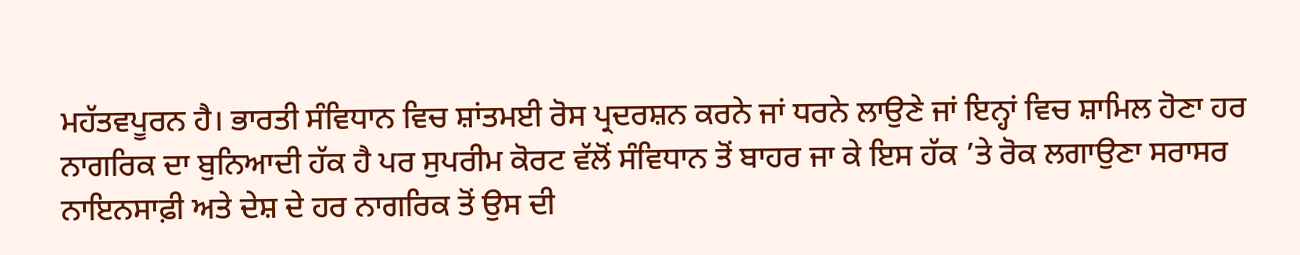ਮਹੱਤਵਪੂਰਨ ਹੈ। ਭਾਰਤੀ ਸੰਵਿਧਾਨ ਵਿਚ ਸ਼ਾਂਤਮਈ ਰੋਸ ਪ੍ਰਦਰਸ਼ਨ ਕਰਨੇ ਜਾਂ ਧਰਨੇ ਲਾਉਣੇ ਜਾਂ ਇਨ੍ਹਾਂ ਵਿਚ ਸ਼ਾਮਿਲ ਹੋਣਾ ਹਰ ਨਾਗਰਿਕ ਦਾ ਬੁਨਿਆਦੀ ਹੱਕ ਹੈ ਪਰ ਸੁਪਰੀਮ ਕੋਰਟ ਵੱਲੋਂ ਸੰਵਿਧਾਨ ਤੋਂ ਬਾਹਰ ਜਾ ਕੇ ਇਸ ਹੱਕ ’ਤੇ ਰੋਕ ਲਗਾਉਣਾ ਸਰਾਸਰ ਨਾਇਨਸਾਫ਼ੀ ਅਤੇ ਦੇਸ਼ ਦੇ ਹਰ ਨਾਗਰਿਕ ਤੋਂ ਉਸ ਦੀ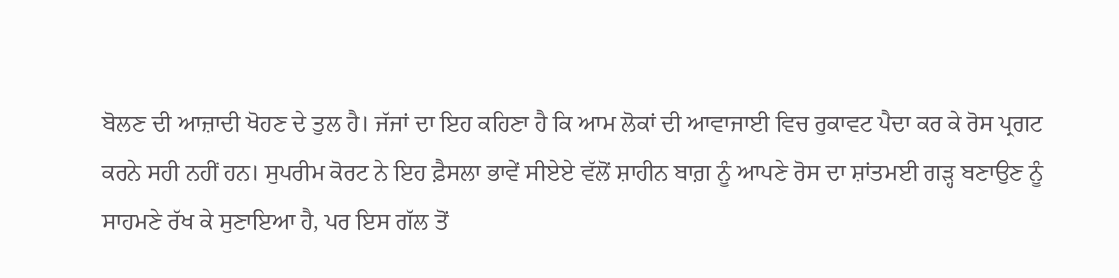ਬੋਲਣ ਦੀ ਆਜ਼ਾਦੀ ਖੋਹਣ ਦੇ ਤੁਲ ਹੈ। ਜੱਜਾਂ ਦਾ ਇਹ ਕਹਿਣਾ ਹੈ ਕਿ ਆਮ ਲੋਕਾਂ ਦੀ ਆਵਾਜਾਈ ਵਿਚ ਰੁਕਾਵਟ ਪੈਦਾ ਕਰ ਕੇ ਰੋਸ ਪ੍ਰਗਟ ਕਰਨੇ ਸਹੀ ਨਹੀਂ ਹਨ। ਸੁਪਰੀਮ ਕੋਰਟ ਨੇ ਇਹ ਫ਼ੈਸਲਾ ਭਾਵੇਂ ਸੀਏਏ ਵੱਲੋਂ ਸ਼ਾਹੀਨ ਬਾਗ਼ ਨੂੰ ਆਪਣੇ ਰੋਸ ਦਾ ਸ਼ਾਂਤਮਈ ਗੜ੍ਹ ਬਣਾਉਣ ਨੂੰ ਸਾਹਮਣੇ ਰੱਖ ਕੇ ਸੁਣਾਇਆ ਹੈ, ਪਰ ਇਸ ਗੱਲ ਤੋਂ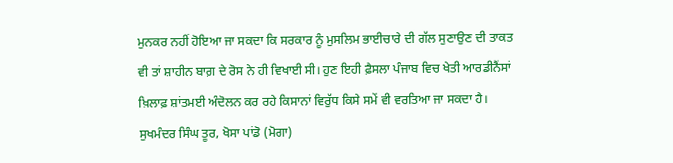ਮੁਨਕਰ ਨਹੀਂ ਹੋਇਆ ਜਾ ਸਕਦਾ ਕਿ ਸਰਕਾਰ ਨੂੰ ਮੁਸਲਿਮ ਭਾਈਚਾਰੇ ਦੀ ਗੱਲ ਸੁਣਾਉਣ ਦੀ ਤਾਕਤ ਵੀ ਤਾਂ ਸ਼ਾਹੀਨ ਬਾਗ਼ ਦੇ ਰੋਸ ਨੇ ਹੀ ਵਿਖਾਈ ਸੀ। ਹੁਣ ਇਹੀ ਫ਼ੈਸਲਾ ਪੰਜਾਬ ਵਿਚ ਖੇਤੀ ਆਰਡੀਨੈਂਸਾਂ ਖ਼ਿਲਾਫ਼ ਸ਼ਾਂਤਮਈ ਅੰਦੋਲਨ ਕਰ ਰਹੇ ਕਿਸਾਨਾਂ ਵਿਰੁੱਧ ਕਿਸੇ ਸਮੇਂ ਵੀ ਵਰਤਿਆ ਜਾ ਸਕਦਾ ਹੈ।
ਸੁਖਮੰਦਰ ਸਿੰਘ ਤੂਰ, ਖੋਸਾ ਪਾਂਡੋ (ਮੋਗਾ)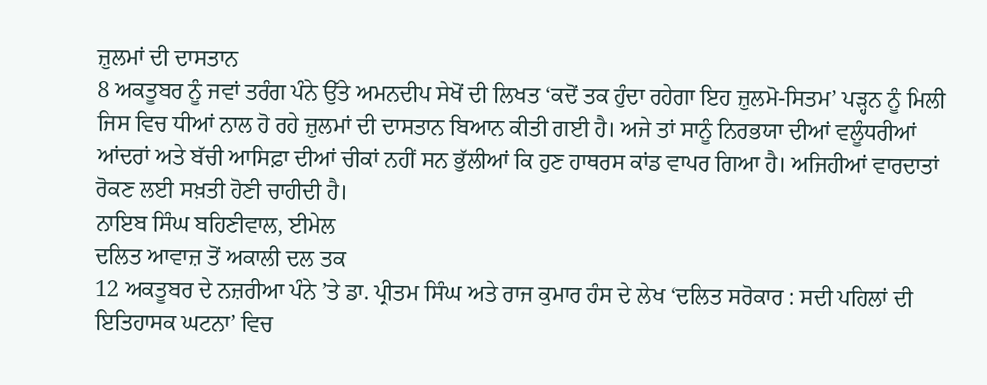ਜ਼ੁਲਮਾਂ ਦੀ ਦਾਸਤਾਨ
8 ਅਕਤੂਬਰ ਨੂੰ ਜਵਾਂ ਤਰੰਗ ਪੰਨੇ ਉੱਤੇ ਅਮਨਦੀਪ ਸੇਖੋਂ ਦੀ ਲਿਖਤ ‘ਕਦੋਂ ਤਕ ਹੁੰਦਾ ਰਹੇਗਾ ਇਹ ਜ਼ੁਲਮੋ-ਸਿਤਮ’ ਪੜ੍ਹਨ ਨੂੰ ਮਿਲੀ ਜਿਸ ਵਿਚ ਧੀਆਂ ਨਾਲ ਹੋ ਰਹੇ ਜ਼ੁਲਮਾਂ ਦੀ ਦਾਸਤਾਨ ਬਿਆਨ ਕੀਤੀ ਗਈ ਹੈ। ਅਜੇ ਤਾਂ ਸਾਨੂੰ ਨਿਰਭਯਾ ਦੀਆਂ ਵਲੂੰਧਰੀਆਂ ਆਂਦਰਾਂ ਅਤੇ ਬੱਚੀ ਆਸਿਫ਼ਾ ਦੀਆਂ ਚੀਕਾਂ ਨਹੀਂ ਸਨ ਭੁੱਲੀਆਂ ਕਿ ਹੁਣ ਹਾਥਰਸ ਕਾਂਡ ਵਾਪਰ ਗਿਆ ਹੈ। ਅਜਿਹੀਆਂ ਵਾਰਦਾਤਾਂ ਰੋਕਣ ਲਈ ਸਖ਼ਤੀ ਹੋਣੀ ਚਾਹੀਦੀ ਹੈ।
ਨਾਇਬ ਸਿੰਘ ਬਹਿਣੀਵਾਲ, ਈਮੇਲ
ਦਲਿਤ ਆਵਾਜ਼ ਤੋਂ ਅਕਾਲੀ ਦਲ ਤਕ
12 ਅਕਤੂਬਰ ਦੇ ਨਜ਼ਰੀਆ ਪੰਨੇ ’ਤੇ ਡਾ. ਪ੍ਰੀਤਮ ਸਿੰਘ ਅਤੇ ਰਾਜ ਕੁਮਾਰ ਹੰਸ ਦੇ ਲੇਖ ‘ਦਲਿਤ ਸਰੋਕਾਰ : ਸਦੀ ਪਹਿਲਾਂ ਦੀ ਇਤਿਹਾਸਕ ਘਟਨਾ’ ਵਿਚ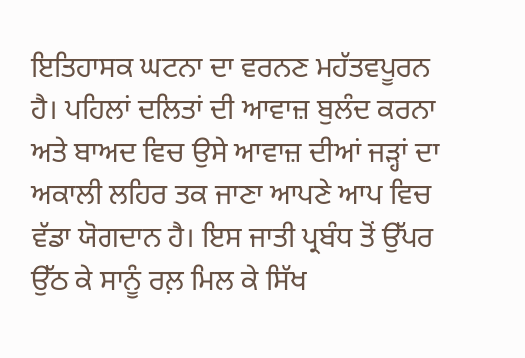ਇਤਿਹਾਸਕ ਘਟਨਾ ਦਾ ਵਰਨਣ ਮਹੱਤਵਪੂਰਨ ਹੈ। ਪਹਿਲਾਂ ਦਲਿਤਾਂ ਦੀ ਆਵਾਜ਼ ਬੁਲੰਦ ਕਰਨਾ ਅਤੇ ਬਾਅਦ ਵਿਚ ਉਸੇ ਆਵਾਜ਼ ਦੀਆਂ ਜੜ੍ਹਾਂ ਦਾ ਅਕਾਲੀ ਲਹਿਰ ਤਕ ਜਾਣਾ ਆਪਣੇ ਆਪ ਵਿਚ ਵੱਡਾ ਯੋਗਦਾਨ ਹੈ। ਇਸ ਜਾਤੀ ਪ੍ਰਬੰਧ ਤੋਂ ਉੱਪਰ ਉੱਠ ਕੇ ਸਾਨੂੰ ਰਲ਼ ਮਿਲ ਕੇ ਸਿੱਖ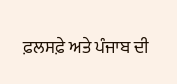ਫ਼ਲਸਫ਼ੇ ਅਤੇ ਪੰਜਾਬ ਦੀ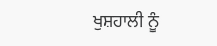ਖੁਸ਼ਹਾਲੀ ਨੂੰ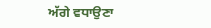ਅੱਗੇ ਵਧਾਉਣਾ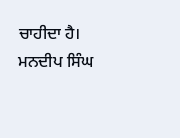ਚਾਹੀਦਾ ਹੈ।
ਮਨਦੀਪ ਸਿੰਘ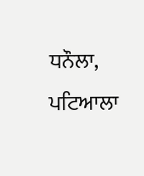ਧਨੌਲਾ, ਪਟਿਆਲਾ